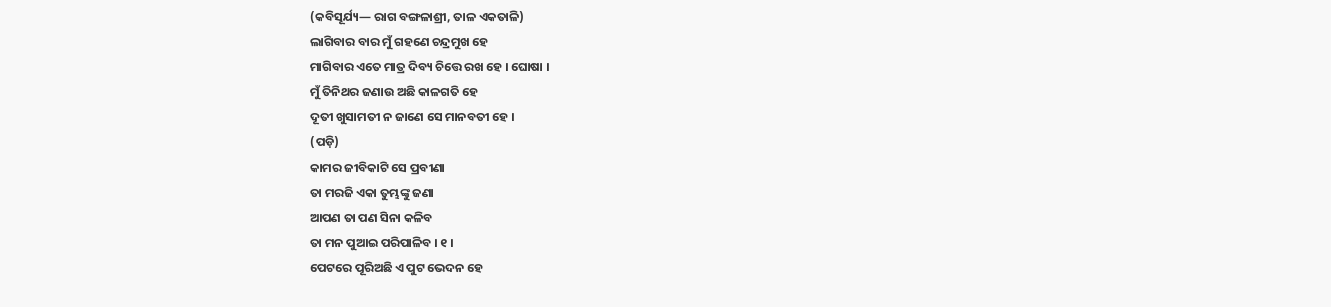(କବିସୂର୍ଯ୍ୟ— ରାଗ ବଙ୍ଗଳାଶ୍ରୀ, ତାଳ ଏକତାଳି)
ଲାଗିବାର ବାର ମୁଁ ଗହଣେ ଚନ୍ଦ୍ରମୁଖ ହେ
ମାଗିବାର ଏତେ ମାତ୍ର ଦିବ୍ୟ ଚିତ୍ତେ ରଖ ହେ । ଘୋଷା ।
ମୁଁ ତିନିଥର ଜଣାଉ ଅଛି କାଳଗତି ହେ
ଦୂତୀ ଖୁସାମତୀ ନ ଜାଣେ ସେ ମାନବତୀ ହେ ।
(ପଡ଼ି)
କାମର ଜୀବିକାଟି ସେ ପ୍ରବୀଣା
ତା ମରଜି ଏକା ତୁମ୍ଭଙ୍କୁ ଜଣା
ଆପଣ ତା ପଣ ସିନା କଳିବ
ତା ମନ ପୁଆଇ ପରିପାଳିବ । ୧ ।
ପେଟରେ ପୂରିଅଛି ଏ ପୁଟ ଭେଦନ ହେ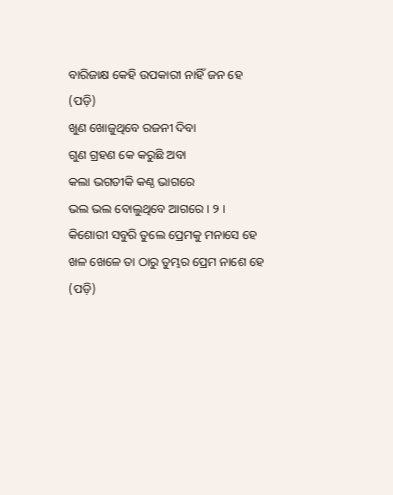ବାରିଜାକ୍ଷ କେହି ଉପକାରୀ ନାହିଁ ଜନ ହେ
(ପଡ଼ି)
ଖୁଣ ଖୋଜୁଥିବେ ରଜନୀ ଦିବା
ଗୁଣ ଗ୍ରହଣ କେ କରୁଛି ଅବା
କଲା ଭଗତୀକି କଣ୍ଠ ଭାଗରେ
ଭଲ ଭଲ ବୋଲୁଥିବେ ଆଗରେ । ୨ ।
କିଶୋରୀ ସବୁରି ତୁଲେ ପ୍ରେମକୁ ମନାସେ ହେ
ଖଳ ଖେଳେ ତା ଠାରୁ ତୁମ୍ଭର ପ୍ରେମ ନାଶେ ହେ
(ପଡ଼ି)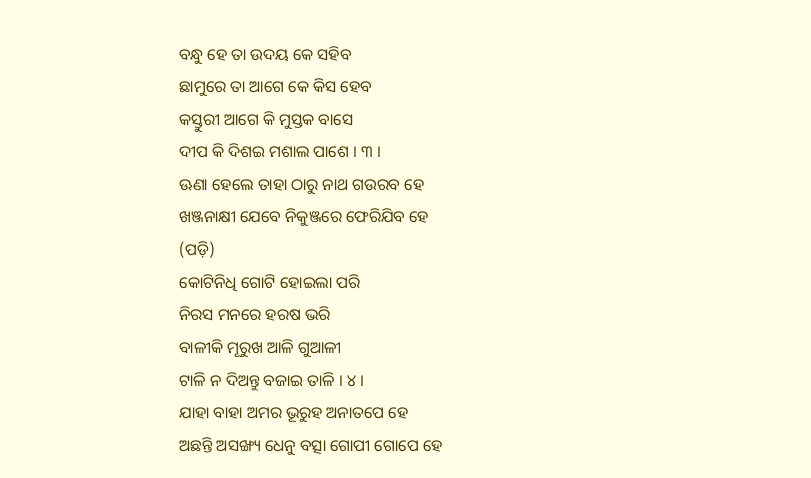ବନ୍ଧୁ ହେ ତା ଉଦୟ କେ ସହିବ
ଛାମୁରେ ତା ଆଗେ କେ କିସ ହେବ
କସ୍ତୁରୀ ଆଗେ କି ମୁସ୍ତକ ବାସେ
ଦୀପ କି ଦିଶଇ ମଶାଲ ପାଶେ । ୩ ।
ଊଣା ହେଲେ ତାହା ଠାରୁ ନାଥ ଗଉରବ ହେ
ଖଞ୍ଜନାକ୍ଷୀ ଯେବେ ନିକୁଞ୍ଜରେ ଫେରିଯିବ ହେ
(ପଡ଼ି)
କୋଟିନିଧି ଗୋଟି ହୋଇଲା ପରି
ନିରସ ମନରେ ହରଷ ଭରି
ବାଳୀକି ମୂରୁଖ ଆଳି ଗୁଆଳୀ
ଟାଳି ନ ଦିଅନ୍ତୁ ବଜାଇ ତାଳି । ୪ ।
ଯାହା ବାହା ଅମର ଭୂରୁହ ଅନାତପେ ହେ
ଅଛନ୍ତି ଅସଙ୍ଖ୍ୟ ଧେନୁ ବତ୍ସା ଗୋପୀ ଗୋପେ ହେ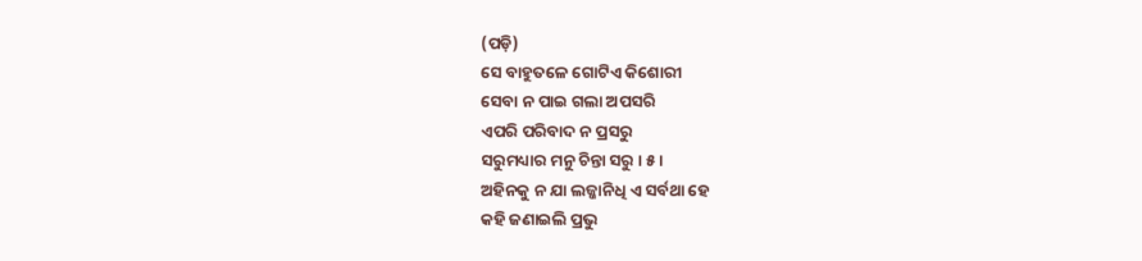(ପଡ଼ି)
ସେ ବାହୁତଳେ ଗୋଟିଏ କିଶୋରୀ
ସେବା ନ ପାଇ ଗଲା ଅପସରି
ଏପରି ପରିବାଦ ନ ପ୍ରସରୁ
ସରୁମଧ୍ୟାର ମନୁ ଚିନ୍ତା ସରୁ । ୫ ।
ଅହିନକୁ ନ ଯା ଲଜ୍ଜାନିଧି ଏ ସର୍ବଥା ହେ
କହି ଜଣାଇଲି ପ୍ରଭୁ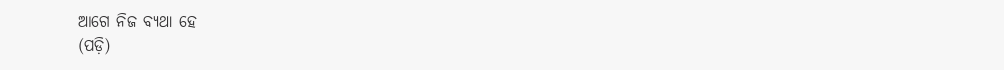ଆଗେ ନିଜ ବ୍ୟଥା ହେ
(ପଡ଼ି)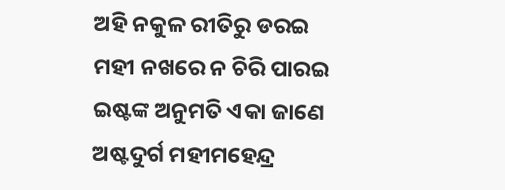ଅହି ନକୁଳ ରୀତିରୁ ଡରଇ
ମହୀ ନଖରେ ନ ଚିରି ପାରଇ
ଇଷ୍ଟଙ୍କ ଅନୁମତି ଏକା ଜାଣେ
ଅଷ୍ଟଦୁର୍ଗ ମହୀମହେନ୍ଦ୍ର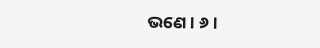ଭଣେ । ୬ ।